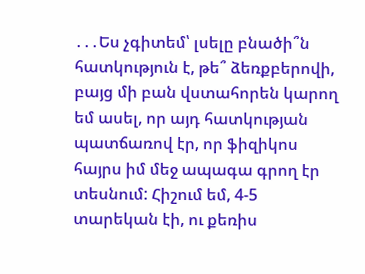․․․Ես չգիտեմ՝ լսելը բնածի՞ն հատկություն է, թե՞ ձեռքբերովի, բայց մի բան վստահորեն կարող եմ ասել, որ այդ հատկության պատճառով էր, որ ֆիզիկոս հայրս իմ մեջ ապագա գրող էր տեսնում: Հիշում եմ, 4-5 տարեկան էի, ու քեռիս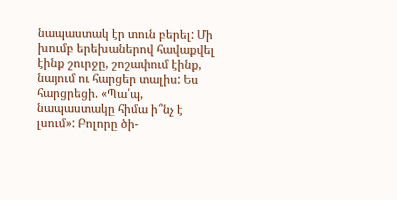նապաստակ էր տուն բերել: Մի խումբ երեխաներով հավաքվել էինք շուրջը, շոշափում էինք, նայում ու հարցեր տալիս: Ես հարցրեցի. «Պա՛պ, նապաստակը հիմա ի՞նչ է լսում»: Բոլորը ծի-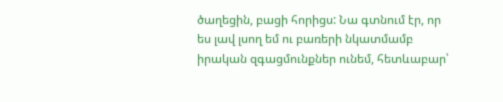ծաղեցին, բացի հորիցս: Նա գտնում էր, որ ես լավ լսող եմ ու բառերի նկատմամբ իրական զգացմունքներ ունեմ, հետևաբար՝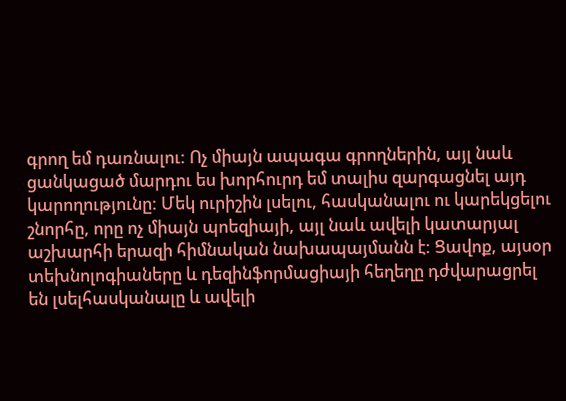գրող եմ դառնալու: Ոչ միայն ապագա գրողներին, այլ նաև ցանկացած մարդու ես խորհուրդ եմ տալիս զարգացնել այդ կարողությունը: Մեկ ուրիշին լսելու, հասկանալու ու կարեկցելու շնորհը, որը ոչ միայն պոեզիայի, այլ նաև ավելի կատարյալ աշխարհի երազի հիմնական նախապայմանն է: Ցավոք, այսօր տեխնոլոգիաները և դեզինֆորմացիայի հեղեղը դժվարացրել են լսելհասկանալը և ավելի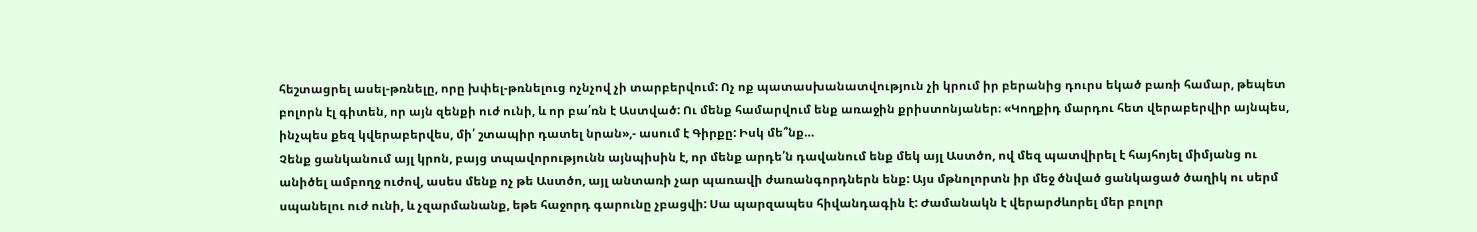հեշտացրել ասել-թռնելը, որը խփել-թռնելուց ոչնչով չի տարբերվում: Ոչ ոք պատասխանատվություն չի կրում իր բերանից դուրս եկած բառի համար, թեպետ բոլորն էլ գիտեն, որ այն զենքի ուժ ունի, և որ բա՛ռն է Աստված: Ու մենք համարվում ենք առաջին քրիստոնյաներ։ «Կողքիդ մարդու հետ վերաբերվիր այնպես, ինչպես քեզ կվերաբերվես, մի՛ շտապիր դատել նրան»,- ասում է Գիրքը: Իսկ մե՞նք…
Չենք ցանկանում այլ կրոն, բայց տպավորությունն այնպիսին է, որ մենք արդե՛ն դավանում ենք մեկ այլ Աստծո, ով մեզ պատվիրել է հայհոյել միմյանց ու անիծել ամբողջ ուժով, ասես մենք ոչ թե Աստծո, այլ անտառի չար պառավի ժառանգորդներն ենք: Այս մթնոլորտն իր մեջ ծնված ցանկացած ծաղիկ ու սերմ սպանելու ուժ ունի, և չզարմանանք, եթե հաջորդ գարունը չբացվի: Սա պարզապես հիվանդագին է: Ժամանակն է վերարժևորել մեր բոլոր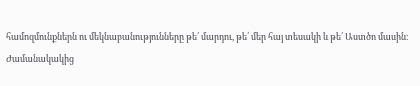համոզմունքներն ու մեկնաբանությունները թե՛ մարդու, թե՛ մեր հայ տեսակի և թե՛ Աստծո մասին։
Ժամանակակից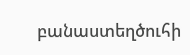բանաստեղծուհի